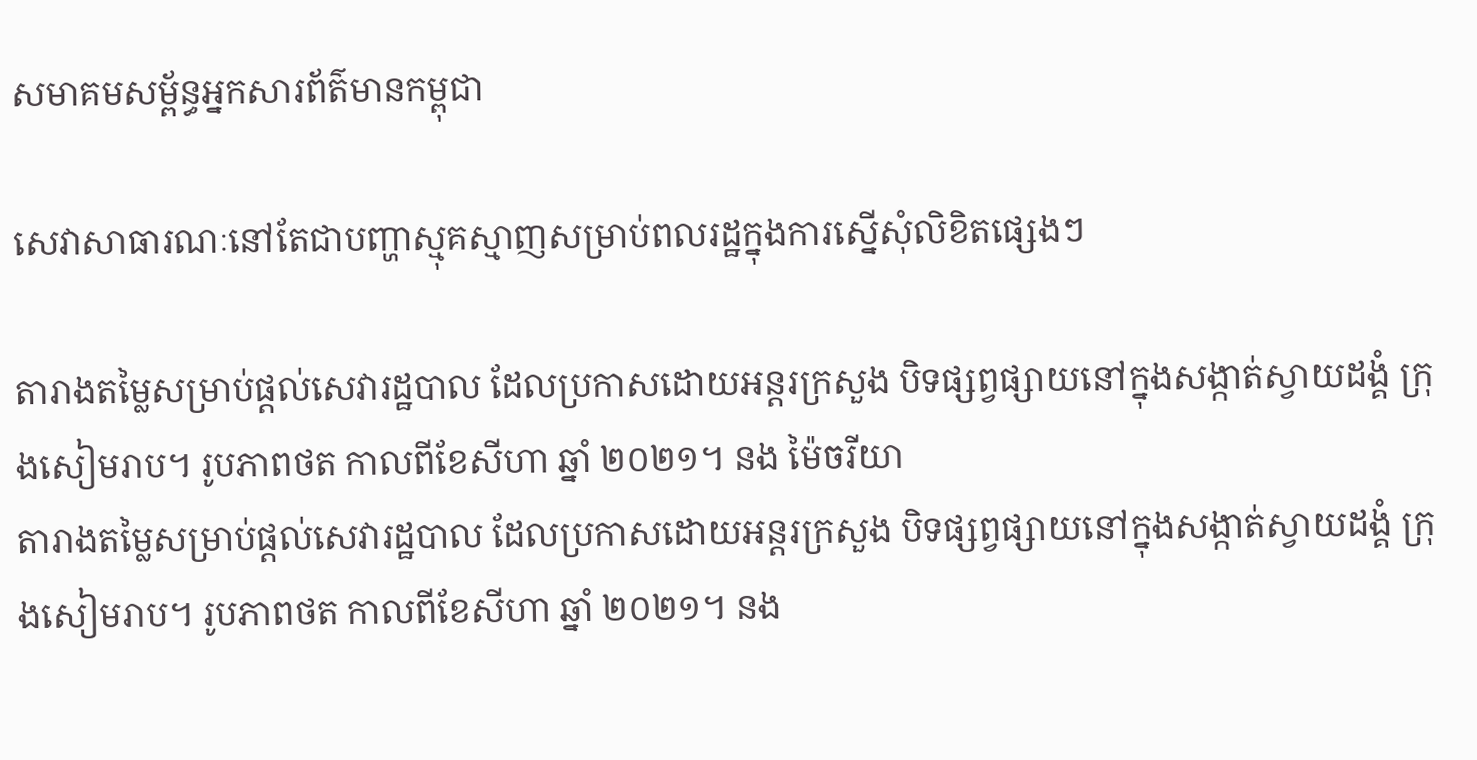សមាគមសម្ព័ន្ធអ្នកសារព័ត៌មានកម្ពុជា

សេវាសាធារណៈនៅតែជាបញ្ហាស្មុគស្មាញសម្រាប់ពលរដ្ឋក្នុងការស្នើសុំលិខិតផ្សេងៗ

តារាងតម្លៃសម្រាប់ផ្តល់សេវារដ្ឋបាល ដែលប្រកាសដោយអន្តរក្រសួង បិទផ្សព្វផ្សាយនៅក្នុងសង្កាត់ស្វាយដង្គំ ក្រុងសៀមរាប។ រូបភាពថត កាលពីខែសីហា ឆ្នាំ ២០២១។ នង ម៉ៃចរីយា
តារាងតម្លៃសម្រាប់ផ្តល់សេវារដ្ឋបាល ដែលប្រកាសដោយអន្តរក្រសួង បិទផ្សព្វផ្សាយនៅក្នុងសង្កាត់ស្វាយដង្គំ ក្រុងសៀមរាប។ រូបភាពថត កាលពីខែសីហា ឆ្នាំ ២០២១។ នង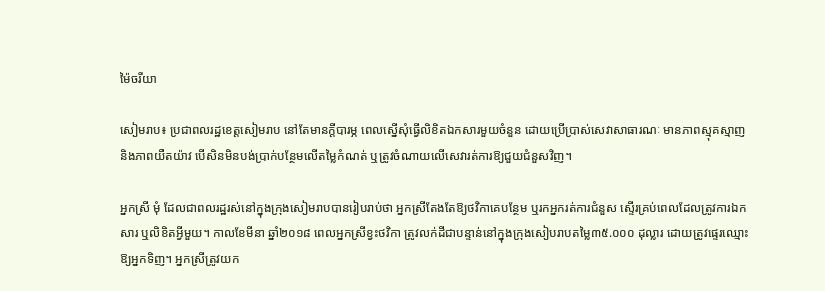ម៉ៃចរីយា

សៀមរាប៖ ប្រជាពលរដ្ឋខេត្តសៀមរាប នៅតែមានក្តីបារម្ភ ពេលស្នើសុំធ្វើលិខិតឯកសារមួយចំនួន ដោយប្រើប្រាស់សេវាសាធារណៈ មានភាពស្មុគស្មាញ និងភាពយឺតយ៉ាវ បើសិនមិនបង់ប្រាក់បន្ថែមលើតម្លៃកំណត់ ឬត្រូវចំណាយលើសេវារត់ការឱ្យជួយជំនួសវិញ។

អ្នកស្រី មុំ ដែលជាពលរដ្ឋរស់នៅក្នុងក្រុងសៀមរាបបានរៀបរាប់ថា អ្នកស្រីតែងតែឱ្យថវិកាគេបន្ថែម ឬរកអ្នករត់ការជំនួស ស្ទើរគ្រប់ពេលដែលត្រូវការឯកសារ ឬលិខិតអ្វីមួយ។ កាលខែមីនា ឆ្នាំ២០១៨ ពេលអ្នកស្រីខ្វះថវិកា ត្រូវលក់ដីជាបន្ទាន់នៅក្នុងក្រុងសៀបរាបតម្លៃ៣៥.០០០ ដុល្លារ ដោយត្រូវផ្ទេរឈ្មោះឱ្យអ្នកទិញ។ អ្នកស្រីត្រូវយក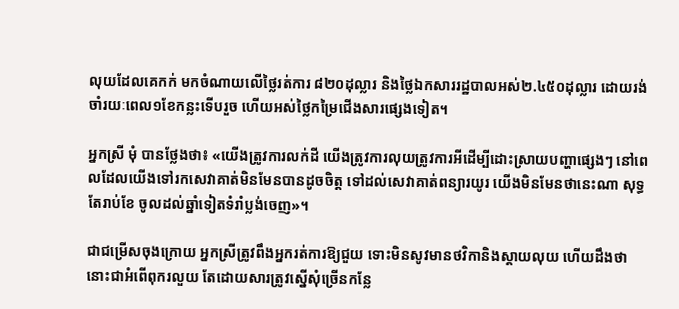លុយដែលគេកក់ មកចំណាយលើថ្លៃរត់ការ ៨២០ដុល្លារ និងថ្លៃឯកសាររដ្ឋបាលអស់២.៤៥០ដុល្លារ ដោយរង់ចាំរយៈពេល១ខែកន្លះទើបរួច ហើយអស់ថ្លៃកម្រៃជើងសារផ្សេងទៀត។

អ្នកស្រី មុំ បានថ្លែងថា៖ «យើងត្រូវការលក់ដី យើងត្រូវការលុយត្រូវការអីដើម្បីដោះស្រាយបញ្ហាផ្សេងៗ នៅពេលដែលយើងទៅរកសេវាគាត់មិនមែនបានដូចចិត្ត ទៅដល់សេវាគាត់ពន្យារយូរ យើងមិនមែនថានេះណា សុទ្ធតែរាប់ខែ ចូលដល់ឆ្នាំទៀតទំរាំប្លង់ចេញ»។

ជាជម្រើសចុងក្រោយ អ្នកស្រីត្រូវពឹងអ្នករត់ការឱ្យជួយ ទោះមិនសូវមានថវិកានិងស្តាយលុយ ហើយដឹងថា នោះជាអំពើពុករលួយ តែដោយសារត្រូវស្នើសុំច្រើនកន្លែ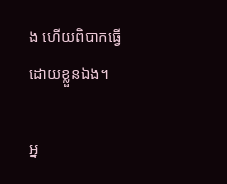ង ហើយពិបាកធ្វើដោយខ្លួនឯង។

អ្ន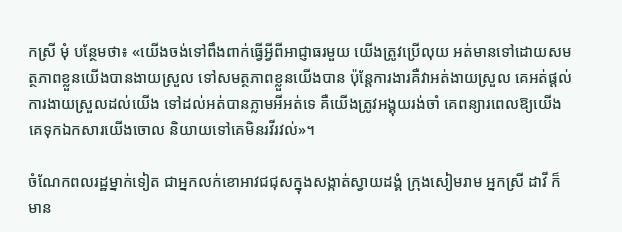កស្រី មុំ បន្ថែមថា៖ «យើងចង់ទៅពឹងពាក់ធ្វើអ្វីពីអាជ្ញាធរមួយ យើងត្រូវប្រើលុយ អត់មានទៅដោយសមត្ថភាពខ្លួនយើងបានងាយស្រួល ទៅសមត្ថភាពខ្លួនយើងបាន ប៉ុន្តែការងារគឺវាអត់ងាយស្រួល គេអត់ផ្តល់ការងាយស្រួលដល់យើង ទៅដល់អត់បានភ្លាមអីអត់ទេ គឺយើងត្រូវអង្គុយរង់ចាំ គេពន្យារពេលឱ្យយើងគេទុកឯកសារយើងចោល និយាយទៅគេមិនរវីរវល់»។

ចំណែកពលរដ្ឋម្នាក់ទៀត ជាអ្នកលក់ខោអាវជជុសក្នុងសង្កាត់ស្វាយដង្គំ ក្រុងសៀមរាម អ្នកស្រី ដាវី ក៏មាន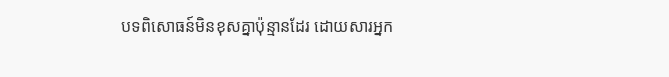បទពិសោធន៍មិនខុសគ្នាប៉ុន្មានដែរ ដោយសារអ្នក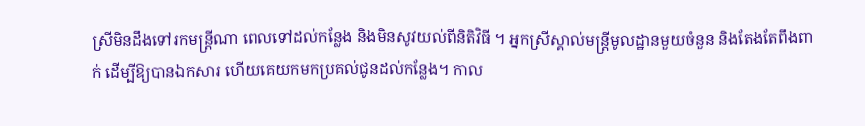ស្រីមិនដឹងទៅរកមន្ត្រីណា ពេលទៅដល់កន្លែង និងមិនសូវយល់ពីនិតិវិធី ។ អ្នកស្រីស្គាល់មន្ត្រីមូលដ្ឋានមួយចំនួន និងតែងតែពឹងពាក់ ដើម្បីឱ្យបានឯកសារ ហើយគេយកមកប្រគល់ជូនដល់កន្លែង។ កាល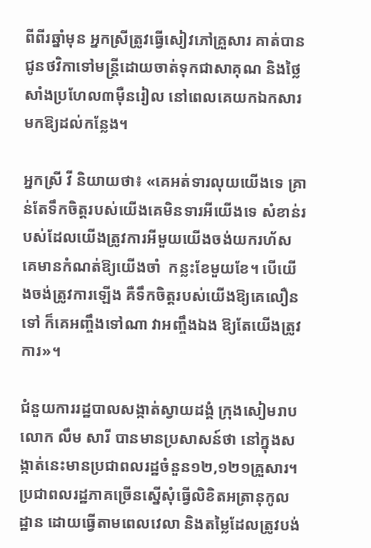ពីពីរឆ្នាំមុន អ្នកស្រីត្រូវធ្វើសៀវភៅគ្រួសារ គាត់បានជូនថវិកាទៅមន្ត្រីដោយចាត់ទុកជាសាគុណ និងថ្លៃសាំងប្រហែល៣ម៉ឺនរៀល នៅពេលគេយកឯកសារមកឱ្យដល់កន្លែង។

អ្នកស្រី វី និយាយថា៖ «គេអត់ទារលុយយើងទេ គ្រាន់តែទឹកចិត្តរបស់យើងគេមិនទារអីយើងទេ សំខាន់របស់ដែលយើងត្រូវការអីមួយយើងចង់យករហ័ស គេមានកំណត់ឱ្យយើងចាំ  កន្លះខែមួយខែ។ បើយើងចង់ត្រូវការឡើង គឺទឹកចិត្តរបស់យើងឱ្យគេលឿនទៅ ក៏គេអញ្ចឹងទៅណា វាអញ្ចឹងឯង ឱ្យតែយើងត្រូវការ»។

ជំនួយការរដ្ឋបាលសង្កាត់ស្វាយដង្គំ ក្រុងសៀមរាប លោក លឹម សារី បានមានប្រសាសន៍ថា នៅក្នុងសង្កាត់នេះមានប្រជាពលរដ្ឋចំនួន១២,១២១គ្រួសារ។ ប្រជាពលរដ្ឋភាគច្រើនស្នើសុំធ្វើលិខិតអត្រានុកូលដ្ឋាន ដោយធ្វើតាមពេលវេលា និងតម្លៃដែលត្រូវបង់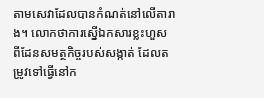តាមសេវាដែលបានកំណត់នៅលើតារាង។ លោកថាការស្នើឯកសារខ្លះហួស ពីដែនសមត្ថកិច្ចរបស់សង្កាត់ ដែលតម្រូវទៅធ្វើនៅក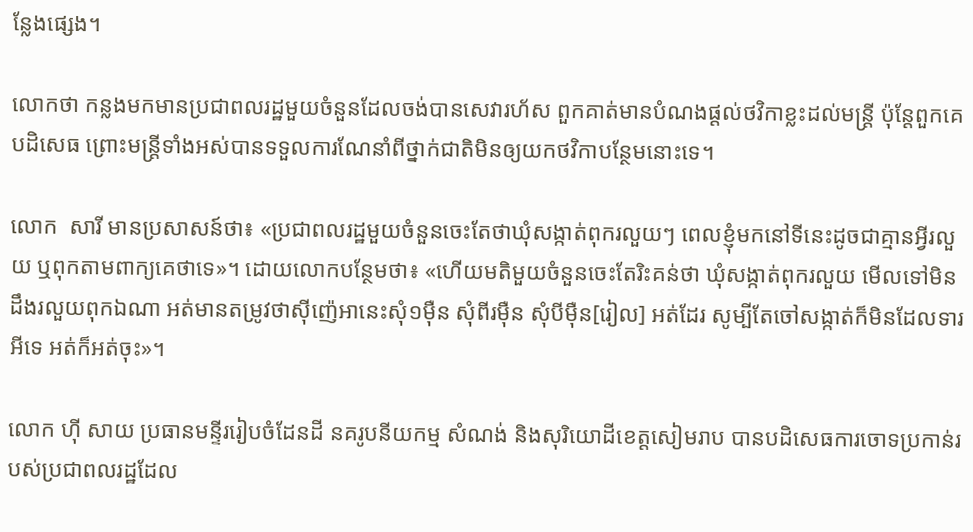ន្លែងផ្សេង។

លោកថា កន្លងមកមានប្រជាពលរដ្ឋមួយចំនួនដែលចង់បានសេវារហ័ស ពួកគាត់មានបំណងផ្តល់ថវិកាខ្លះដល់មន្ត្រី ប៉ុន្តែពួកគេបដិសេធ ព្រោះមន្ត្រីទាំងអស់បានទទួលការណែនាំពីថ្នាក់ជាតិមិនឲ្យយកថវិកាបន្ថែមនោះទេ។

លោក  សារី មានប្រសាសន៍ថា៖ «ប្រជាពលរដ្ឋមួយចំនួនចេះតែថាឃុំសង្កាត់ពុករលួយៗ ពេលខ្ញុំមកនៅទីនេះដូចជាគ្មានអ្វីរលួយ ឬពុកតាមពាក្យគេថាទេ»។ ដោយលោកបន្ថែមថា៖ «ហើយមតិមួយចំនួនចេះតែរិះគន់ថា ឃុំសង្កាត់ពុករលួយ មើលទៅមិនដឹងរលួយពុកឯណា អត់មានតម្រូវថាស៊ីញ៉េអានេះសុំ១ម៉ឺន សុំពីរម៉ឺន សុំបីម៉ឺន[រៀល] អត់ដែរ សូម្បីតែចៅសង្កាត់ក៏មិនដែលទារអីទេ អត់ក៏អត់ចុះ»។

លោក ហ៊ី សាយ ប្រធានមន្ទីររៀបចំដែនដី នគរូបនីយកម្ម សំណង់ និងសុរិយោដីខេត្តសៀមរាប បានបដិសេធការចោទប្រកាន់របស់ប្រជាពលរដ្ឋដែល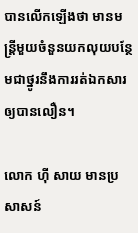បានលើកឡើងថា មានមន្ត្រីមួយចំនួនយកលុយបន្ថែមជាថ្នូរនឹងការរត់ឯកសារឲ្យបានលឿន។

លោក ហ៊ី សាយ មានប្រសាសន៍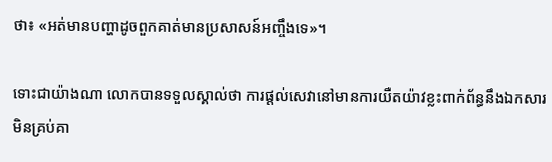ថា៖ «អត់មានបញ្ហាដូចពួកគាត់មានប្រសាសន៍អញ្ចឹងទេ»។

ទោះជាយ៉ាងណា លោកបានទទួលស្គាល់ថា ការផ្តល់សេវានៅមានការយឺតយ៉ាវខ្លះពាក់ព័ន្ធនឹងឯកសារមិនគ្រប់គា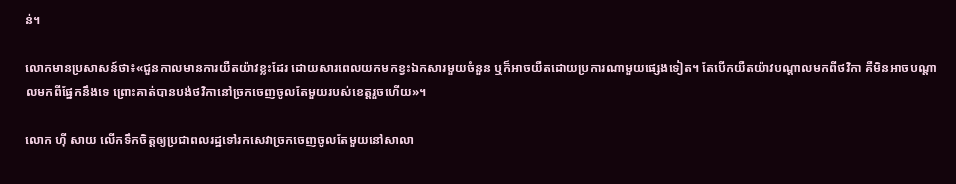ន់។

លោកមានប្រសាសន៍ថា៖«ជួនកាលមានការយឺតយ៉ាវខ្លះដែរ ដោយសារពេលយកមកខ្វះឯកសារមួយចំនួន ឬក៏អាចយឺតដោយប្រការណាមួយផ្សេងទៀត។ តែបើកយឺតយ៉ាវបណ្តាលមកពីថវិកា គឺមិនអាចបណ្តាលមកពីផ្នែកនឹងទេ ព្រោះគាត់បានបង់ថវិកានៅច្រកចេញចូលតែមួយរបស់ខេត្តរួចហើយ»។

លោក ហ៊ី សាយ លើកទឹកចិត្តឲ្យប្រជាពលរដ្ឋទៅរកសេវាច្រកចេញចូលតែមួយនៅសាលា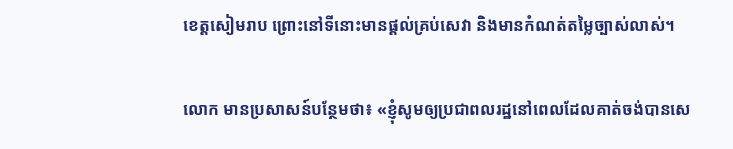ខេត្តសៀមរាប ព្រោះនៅទីនោះមានផ្តល់គ្រប់សេវា និងមានកំណត់តម្លៃច្បាស់លាស់។

លោក មានប្រសាសន៍បន្ថែមថា៖ «ខ្ញុំសូមឲ្យប្រជាពលរដ្ឋនៅពេលដែលគាត់ចង់បានសេ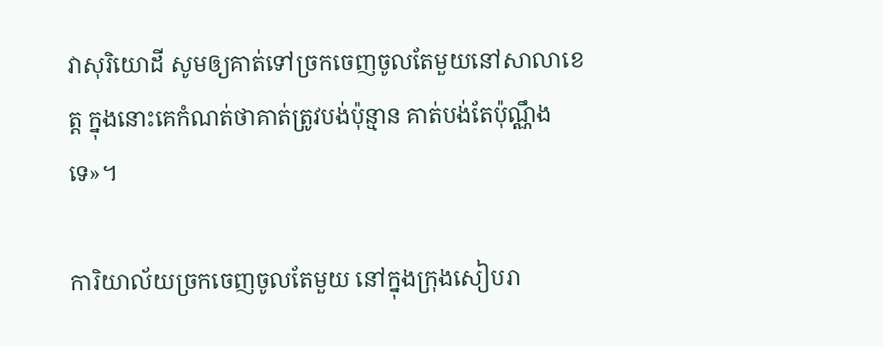វាសុរិយោដី សូមឲ្យគាត់ទៅច្រកចេញចូលតែមួយនៅសាលាខេត្ត ក្នុងនោះគេកំណត់ថាគាត់ត្រូវបង់ប៉ុន្មាន គាត់បង់តែប៉ុណ្ណឹងទេ»។

ការិយាល័យច្រកចេញចូលតែមួយ នៅក្នុងក្រុងសៀបរា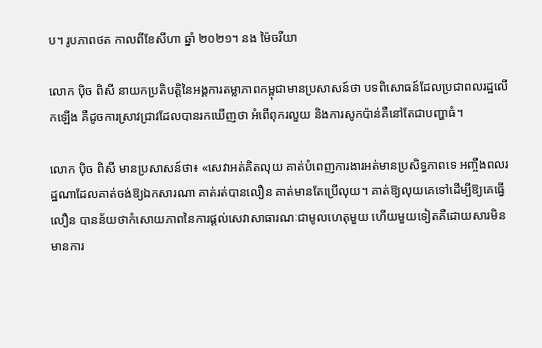ប។ រូបភាពថត កាលពីខែសីហា ឆ្នាំ ២០២១។ នង ម៉ៃចរីយា

លោក ប៉ិច ពិសី នាយកប្រតិបត្តិនៃអង្គការតម្លាភាពកម្ពុជាមានប្រសាសន៍ថា បទពិសោធន៍ដែលប្រជាពលរដ្ឋលើកឡើង គឺដូចការស្រាវជ្រាវដែលបានរកឃើញថា អំពើពុករលួយ និងការសូកប៉ាន់គឺនៅតែជាបញ្ហាធំ។

លោក ប៉ិច ពិសី មានប្រសាសន៍ថា៖ «សេវាអត់គិតលុយ គាត់បំពេញការងារអត់មានប្រសិទ្ធភាពទេ អញ្ចឹងពលរដ្ឋណាដែលគាត់ចង់ឱ្យឯកសារណា គាត់រត់បានលឿន គាត់មានតែប្រើលុយ។ គាត់ឱ្យលុយគេទៅដើម្បីឱ្យគេធ្វើលឿន បានន័យថាកំសោយភាពនៃការផ្តល់សេវាសាធារណៈជាមូលហេតុមួយ ហើយមួយទៀតគឺដោយសារមិនមានការ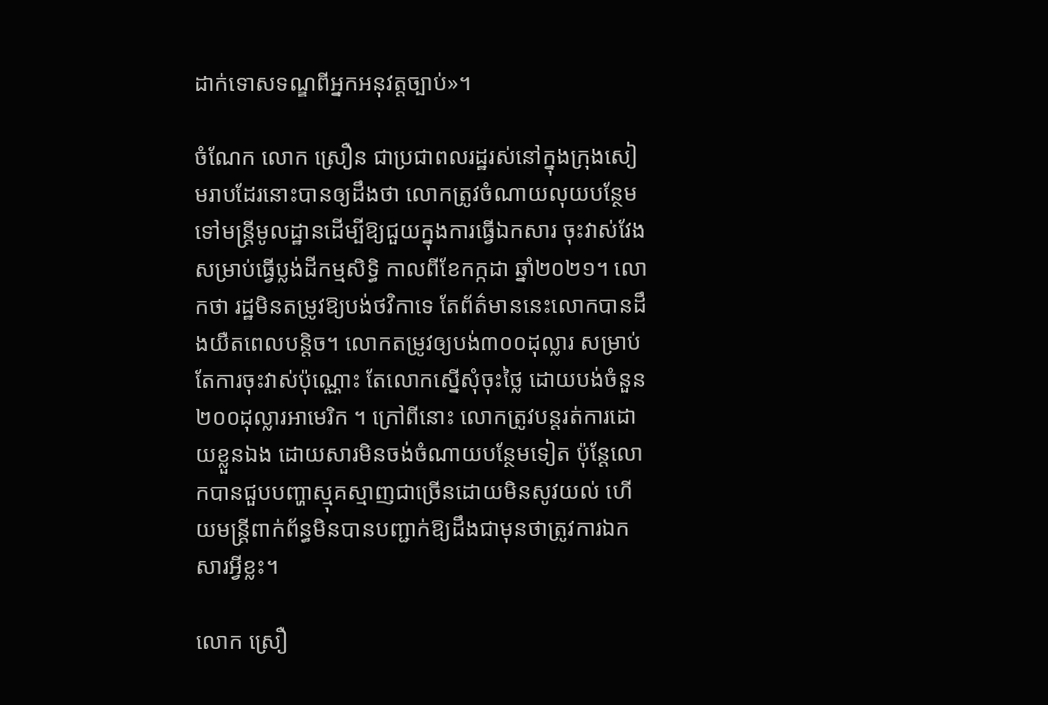ដាក់ទោសទណ្ឌពីអ្នកអនុវត្តច្បាប់»។

ចំណែក លោក ស្រឿន ជាប្រជាពលរដ្ឋរស់នៅក្នុងក្រុងសៀមរាបដែរនោះបានឲ្យដឹងថា លោកត្រូវចំណាយលុយបន្ថែមទៅមន្ត្រីមូលដ្ឋានដើម្បីឱ្យជួយក្នុងការធ្វើឯកសារ ចុះវាស់វែងសម្រាប់ធ្វើប្លង់ដីកម្មសិទ្ធិ កាលពីខែកក្កដា ឆ្នាំ២០២១។ លោកថា រដ្ឋមិនតម្រូវឱ្យបង់ថវិកាទេ តែព័ត៌មាននេះលោកបានដឹងយឺតពេលបន្តិច។ លោកតម្រូវឲ្យបង់៣០០ដុល្លារ សម្រាប់តែការចុះវាស់ប៉ុណ្ណោះ តែលោកស្នើសុំចុះថ្លៃ ដោយបង់ចំនួន២០០ដុល្លារអាមេរិក ។ ក្រៅពីនោះ លោកត្រូវបន្តរត់ការដោយខ្លួនឯង ដោយសារមិនចង់ចំណាយបន្ថែមទៀត ប៉ុន្តែលោកបានជួបបញ្ហាស្មុគស្មាញជាច្រើនដោយមិនសូវយល់ ហើយមន្ត្រីពាក់ព័ន្ធមិនបានបញ្ជាក់ឱ្យដឹងជាមុនថាត្រូវការឯកសារអ្វីខ្លះ។

លោក ស្រឿ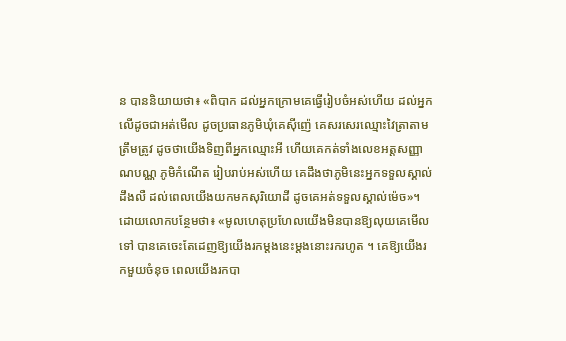ន បាននិយាយថា៖ «ពិបាក ដល់អ្នកក្រោមគេធ្វើរៀបចំអស់ហើយ ដល់អ្នកលើដូចជាអត់មើល ដូចប្រធានភូមិឃុំគេស៊ីញ៉េ គេសរសេរឈ្មោះវៃត្រាតាមត្រឹមត្រូវ ដូចថាយើងទិញពីអ្នកឈ្មោះអី ហើយគេកត់ទាំងលេខអត្តសញ្ញាណបណ្ណ ភូមិកំណើត រៀបរាប់អស់ហើយ គេដឹងថាភូមិនេះអ្នកទទួលស្គាល់ដឹងលឺ ដល់ពេលយើងយកមកសុរិយោដី ដូចគេអត់ទទួលស្គាល់ម៉េច»។  ដោយលោកបន្ថែមថា៖ «មូលហេតុប្រហែលយើងមិនបានឱ្យលុយគេមើលទៅ បានគេចេះតែដេញឱ្យយើងរកម្តងនេះម្តងនោះរករហូត ។ គេឱ្យយើងរកមួយចំនុច ពេលយើងរកបា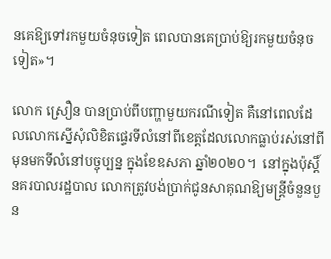នគេឱ្យទៅរកមួយចំនុចទៀត ពេលបានគេប្រាប់ឱ្យរកមួយចំនុចទៀត»។

លោក ស្រឿន បានប្រាប់ពីបញ្ហាមួយករណីទៀត គឺនៅពេលដែលលោកស្នើសុំលិខិតផ្ទេរទីលំនៅពីខេត្តដែលលោកធ្លាប់រស់នៅពីមុនមកទីលំនៅបច្ចុប្បន្ន ក្នុងខែឧសភា ឆ្នាំ២០២០។  នៅក្នុងប៉ុស្តិ៍នគរបាលរដ្ឋបាល លោកត្រូវបង់ប្រាក់ជូនសាគុណឱ្យមន្ត្រីចំនួនបួន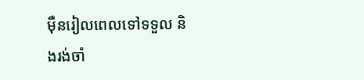ម៉ឺនរៀលពេលទៅទទួល និងរង់ចាំ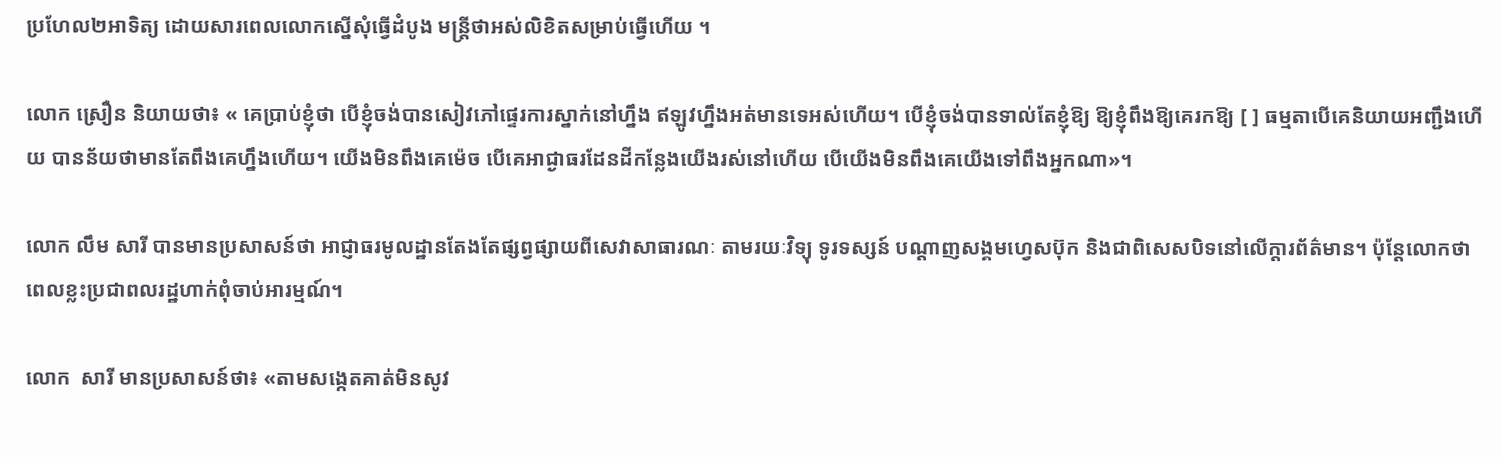ប្រហែល២អាទិត្យ ដោយសារពេលលោកស្នើសុំធ្វើដំបូង មន្ត្រីថាអស់លិខិតសម្រាប់ធ្វើហើយ ។

លោក ស្រឿន និយាយថា៖ « គេប្រាប់ខ្ញុំថា បើខ្ញុំចង់បានសៀវភៅផ្ទេរការស្នាក់នៅហ្នឹង ឥឡូវហ្នឹងអត់មានទេអស់ហើយ។ បើខ្ញុំចង់បានទាល់តែខ្ញុំឱ្យ ឱ្យខ្ញុំពឹងឱ្យគេរកឱ្យ [ ] ធម្មតាបើគេនិយាយអញ្ជឹងហើយ បានន័យថាមានតែពឹងគេហ្នឹងហើយ។ យើងមិនពឹងគេម៉េច បើគេអាជ្ងាធរដែនដីកន្លែងយើងរស់នៅហើយ បើយើងមិនពឹងគេយើងទៅពឹងអ្នកណា»។

លោក លឹម សារី បានមានប្រសាសន៍ថា អាជ្ញាធរមូលដ្ឋានតែងតែផ្សព្វផ្សាយពីសេវាសាធារណៈ តាមរយៈវិទ្យុ ទូរទស្សន៍ បណ្តាញសង្គមហ្វេសប៊ុក និងជាពិសេសបិទនៅលើក្តារព័ត៌មាន។ ប៉ុន្តែលោកថា ពេលខ្លះប្រជាពលរដ្ឋហាក់ពុំចាប់អារម្មណ៍។

លោក  សារី មានប្រសាសន៍ថា៖ «តាមសង្កេតគាត់មិនសូវ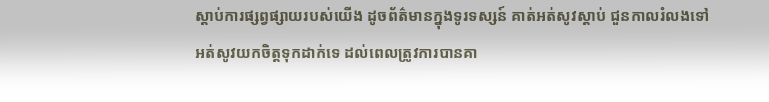ស្តាប់ការផ្សព្វផ្សាយរបស់យើង ដូចព័ត៌មានក្នុងទូរទស្សន៍ គាត់អត់សូវស្តាប់ ជួនកាលរំលងទៅ អត់សូវយកចិត្តទុកដាក់ទេ ដល់ពេលត្រូវការបានគា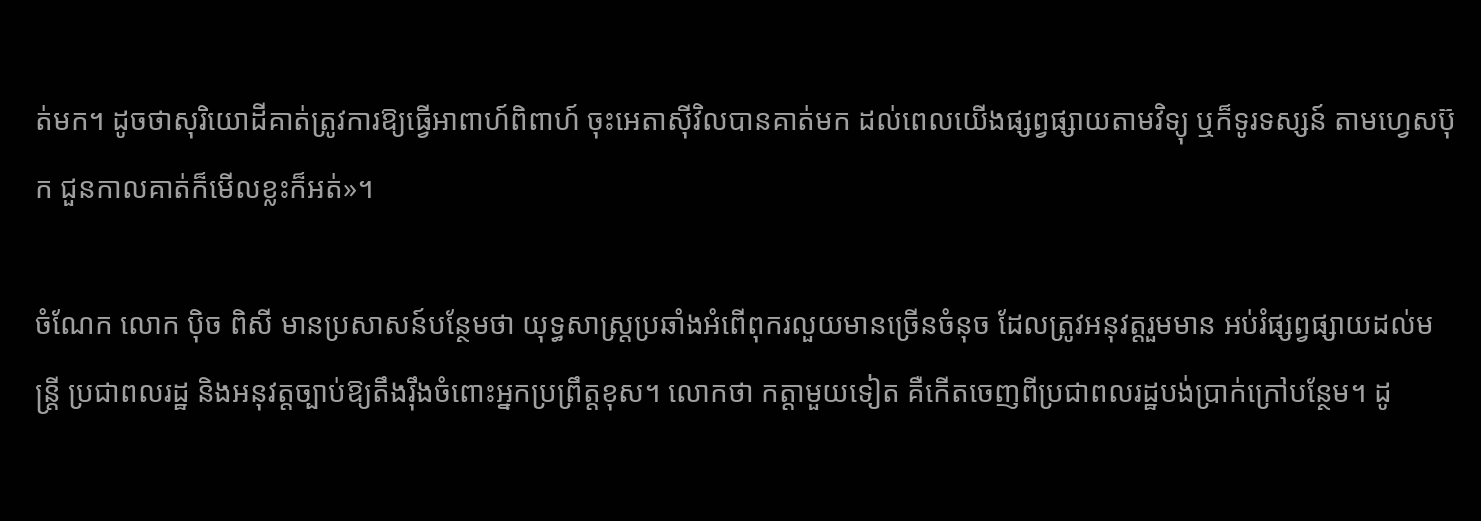ត់មក។ ដូចថាសុរិយោដីគាត់ត្រូវការឱ្យធ្វើអាពាហ៍ពិពាហ៍ ចុះអេតាស៊ីវិលបានគាត់មក ដល់ពេលយើងផ្សព្វផ្សាយតាមវិទ្យុ ឬក៏ទូរទស្សន៍ តាមហ្វេសប៊ុក ជួនកាលគាត់ក៏មើលខ្លះក៏អត់»។

ចំណែក លោក ប៉ិច ពិសី មានប្រសាសន៍បន្ថែមថា យុទ្ធសាស្ត្រប្រឆាំងអំពើពុករលួយមានច្រើនចំនុច ដែលត្រូវអនុវត្តរួមមាន អប់រំផ្សព្វផ្សាយដល់មន្ត្រី ប្រជាពលរដ្ឋ និងអនុវត្តច្បាប់ឱ្យតឹងរ៉ឹងចំពោះអ្នកប្រព្រឹត្តខុស។ លោកថា កត្តាមួយទៀត គឺកើតចេញពីប្រជាពលរដ្ឋបង់ប្រាក់ក្រៅបន្ថែម។ ដូ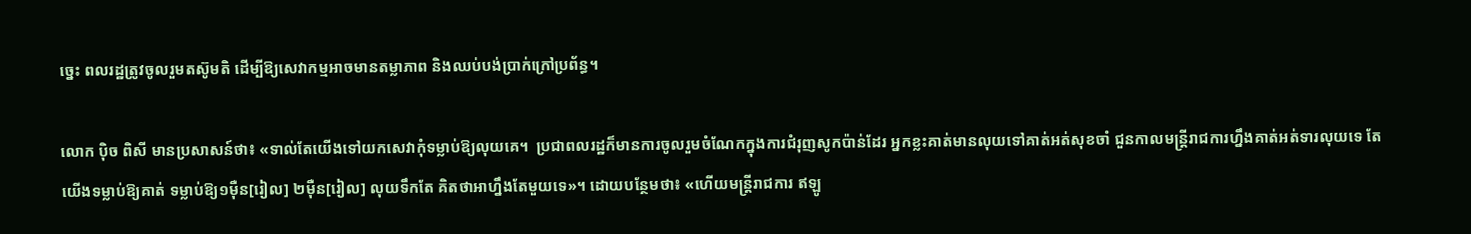ច្នេះ ពលរដ្ឋត្រូវចូលរួមតស៊ូមតិ ដើម្បីឱ្យសេវាកម្មអាចមានតម្លាភាព និងឈប់បង់ប្រាក់ក្រៅប្រព័ន្ធ។

លោក ប៉ិច ពិសី មានប្រសាសន៍ថា៖ «ទាល់តែយើងទៅយកសេវាកុំទម្លាប់ឱ្យលុយគេ។  ប្រជាពលរដ្ឋក៏មានការចូលរួមចំណែកក្នុងការជំរុញសូកប៉ាន់ដែរ អ្នកខ្លះគាត់មានលុយទៅគាត់អត់សុខចាំ ជួនកាលមន្ត្រីរាជការហ្នឹងគាត់អត់ទារលុយទេ តែយើងទម្លាប់ឱ្យគាត់ ទម្លាប់ឱ្យ១ម៉ឺន[រៀល] ២ម៉ឺន[រៀល] លុយទឹកតែ គិតថាអាហ្នឹងតែមួយទេ»។ ដោយបន្ថែមថា៖ «ហើយមន្ត្រីរាជការ ឥឡូ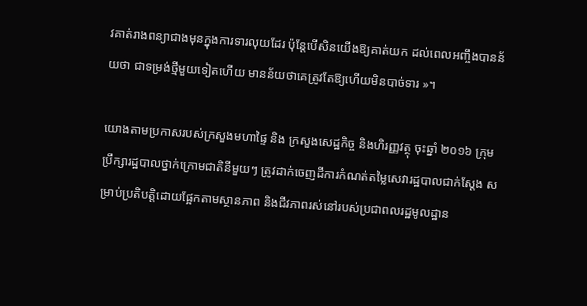វគាត់រាងពន្យាជាងមុនក្នុងការទារលុយដែរ ប៉ុន្តែបើសិនយើងឱ្យគាត់យក ដល់ពេលអញ្ចឹងបានន័យថា ជាទម្រង់ថ្មីមួយទៀតហើយ មានន័យថាគេត្រូវតែឱ្យហើយមិនបាច់ទារ »។

យោងតាមប្រកាសរបស់ក្រសួងមហាផ្ទៃ និង ក្រសួងសេដ្ឋកិច្ច និងហិរញ្ញវត្ថុ ចុះឆ្នាំ ២០១៦ ក្រុមប្រឹក្សារដ្ឋបាលថ្នាក់ក្រោមជាតិនីមួយៗ ត្រូវដាក់ចេញដីការកំណត់តម្លៃសេវារដ្ឋបាលជាក់ស្តែង សម្រាប់ប្រតិបត្តិដោយផ្អែកតាមស្ថានភាព និងជីវភាពរស់នៅរបស់ប្រជាពលរដ្ឋមូលដ្ឋាន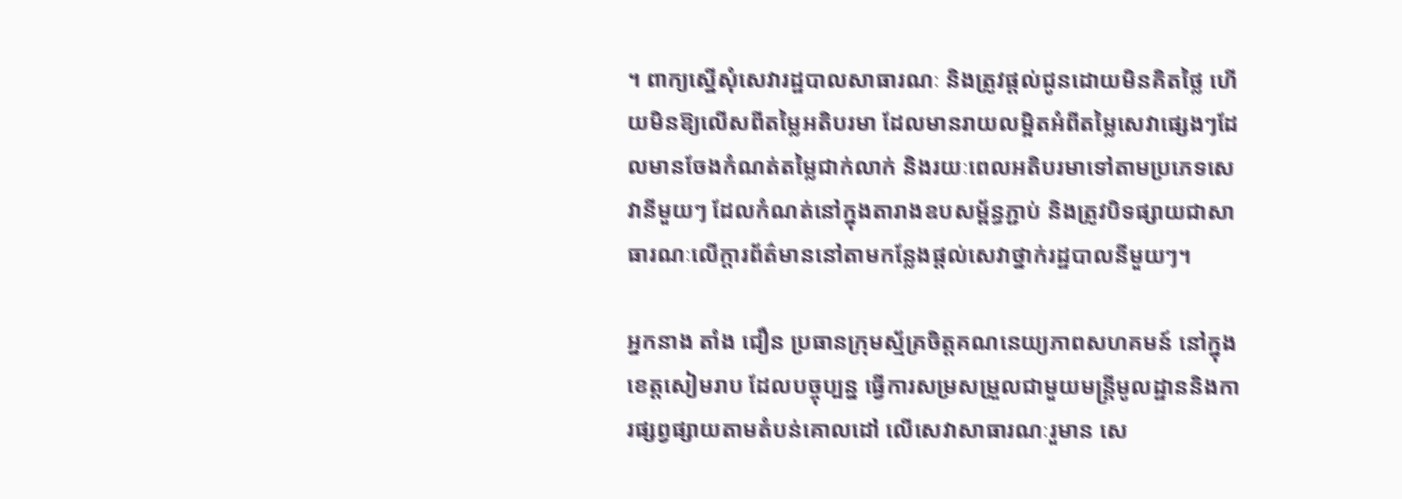។ ពាក្យស្នើសុំសេវារដ្ឋបាលសាធារណៈ និងត្រូវផ្តល់ជូនដោយមិនគិតថ្លៃ ហើយមិនឱ្យលើសពីតម្លៃអតិបរមា ដែលមានរាយលម្អិតអំពីតម្លៃសេវាផ្សេងៗដែលមានចែងកំណត់តម្លៃជាក់លាក់ និងរយៈពេលអតិបរមាទៅតាមប្រភេទសេវានីមួយៗ ដែលកំណត់នៅក្នុងតារាងឧបសម្ព័ន្ធភ្ជាប់ និងត្រូវបិទផ្សាយជាសាធារណៈលើក្តារព័ត៌មាននៅតាមកន្លែងផ្តល់សេវាថ្នាក់រដ្ឋបាលនីមួយៗ។

អ្នកនាង តាំង ជឿន ប្រធានក្រុមស្ម័គ្រចិត្តគណនេយ្យភាពសហគមន៍ នៅក្នុងខេត្តសៀមរាប ដែលបច្ចុប្បន្ន ធ្វើការសម្រសម្រួលជាមួយមន្ត្រីមូលដ្ឋាននិងការផ្សព្វផ្សាយតាមតំបន់គោលដៅ លើសេវាសាធារណៈរួមាន សេ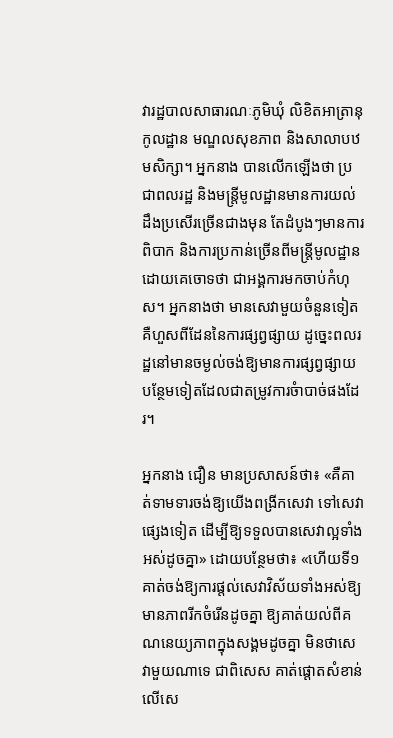វារដ្ឋបាលសាធារណៈភូមិឃុំ លិខិតអាត្រានុកូលដ្ឋាន មណ្ឌលសុខភាព និងសាលាបឋមសិក្សា។ អ្នកនាង បានលើកឡើងថា ប្រជាពលរដ្ឋ និងមន្ត្រីមូលដ្ឋានមានការយល់ដឹងប្រសើរច្រើនជាងមុន តែដំបូងៗមានការពិបាក និងការប្រកាន់ច្រើនពីមន្ត្រីមូលដ្ឋានដោយគេចោទថា ជាអង្គការមកចាប់កំហុស។ អ្នកនាងថា មានសេវាមួយចំនួនទៀតគឺហួសពីដែននៃការផ្សព្វផ្សាយ ដូច្នេះពលរដ្ឋនៅមានចម្ងល់ចង់ឱ្យមានការផ្សព្វផ្សាយបន្ថែមទៀតដែលជាតម្រូវការចំាបាច់ផងដែរ។

អ្នកនាង ជឿន មានប្រសាសន៍ថា៖ «គឺគាត់ទាមទារចង់ឱ្យយើងពង្រីកសេវា ទៅសេវាផ្សេងទៀត ដើម្បីឱ្យទទួលបានសេវាល្អទាំងអស់ដូចគ្នា» ដោយបន្ថែមថា៖ «ហើយទី១គាត់ចង់ឱ្យការផ្តល់សេវាវិស័យទាំងអស់ឱ្យមានភាពរីកចំរើនដូចគ្នា ឱ្យគាត់យល់ពីគណនេយ្យភាពក្នុងសង្គមដូចគ្នា មិនថាសេវាមួយណាទេ ជាពិសេស គាត់ផ្តោតសំខាន់លើសេ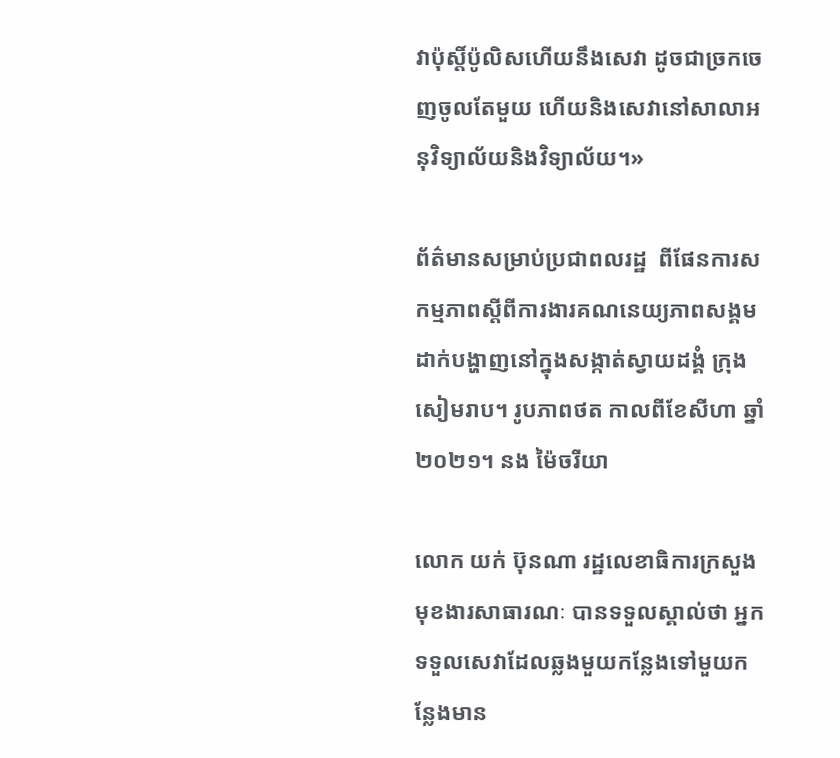វាប៉ុស្តិ៍ប៉ូលិសហើយនឹងសេវា ដូចជាច្រកចេញចូលតែមួយ ហើយនិងសេវានៅសាលាអនុវិទ្យាល័យនិងវិទ្យាល័យ។»

ព័ត៌មានសម្រាប់ប្រជាពលរដ្ឋ  ពីផែនការសកម្មភាពស្តីពីការងារគណនេយ្យភាពសង្គម ដាក់បង្ហាញនៅក្នុងសង្កាត់ស្វាយដង្គំ ក្រុងសៀមរាប។ រូបភាពថត កាលពីខែសីហា ឆ្នាំ ២០២១។ នង ម៉ៃចរីយា

លោក យក់ ប៊ុនណា រដ្ឋលេខាធិការក្រសួងមុខងារសាធារណៈ បានទទួលស្គាល់ថា អ្នកទទួលសេវាដែលឆ្លងមួយកន្លែងទៅមួយកន្លែងមាន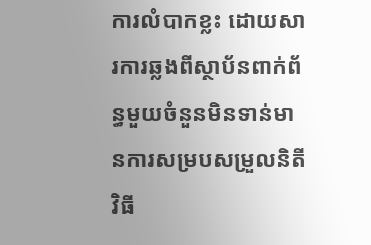ការលំបាកខ្លះ ដោយសារការឆ្លងពីស្ថាប័នពាក់ព័ន្ធមួយចំនួនមិនទាន់មានការសម្របសម្រួលនិតីវិធី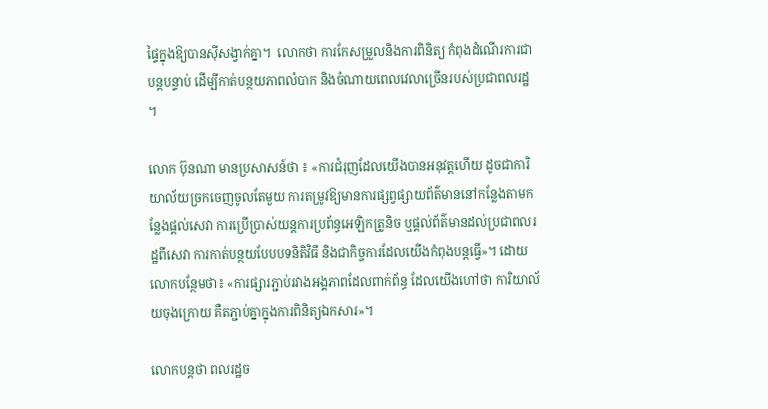ផ្ទៃក្នុងឱ្យបានស៊ីសង្វាក់គ្នា។  លោកថា ការកែសម្រួលនិងការពិនិត្យ កំពុងដំណើរការជាបន្តបន្ទាប់ ដើម្បីកាត់បន្ថយភាពលំបាក និងចំណាយពេលវេលាច្រើនរបស់ប្រជាពលរដ្ឋ ។

លោក ប៊ុនណា មានប្រសាសន៍ថា ៖ «ការជំរុញដែលយើងបានអនុវត្តហើយ ដូចជាការិយាល័យច្រកចេញចូលតែមួយ ការតម្រូវឱ្យមានការផ្សព្វផ្សាយព័ត៌មាននៅកន្លែងតាមកន្លែងផ្តល់សេវា ការប្រើប្រាស់យន្តការប្រព័ន្ធអេឡិកត្រូនិច ឬផ្តល់ព័ត៌មានដល់ប្រជាពលរដ្ឋពីសេវា ការកាត់បន្ថយបែបបទនិតិវិធី និងជាកិច្ចការដែលយើងកំពុងបន្តធ្វើ»។ ដោយលោកបន្ថែមថា៖ «ការផ្សារភ្ជាប់រវាងអង្គភាពដែលពាក់ព័ន្ធ ដែលយើងហៅថា ការិយាល័យចុងក្រោយ គឺតភ្ជាប់គ្នាក្នុងការពិនិត្យឯកសារ»។

លោកបន្តថា ពលរដ្ឋច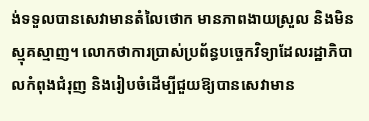ង់ទទួលបានសេវាមានតំលៃថោក មានភាពងាយស្រួល និងមិនស្មុគស្មាញ។ លោកថាការប្រាស់ប្រព័ន្ធបច្ចេកវិទ្យាដែលរដ្ឋាភិបាលកំពុងជំរុញ និងរៀបចំដើម្បីជួយឱ្យបានសេវាមាន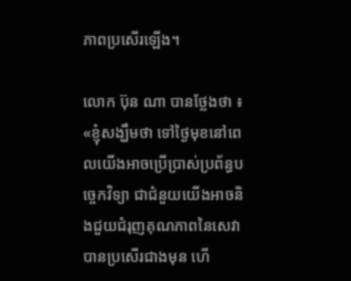ភាពប្រសើរឡើង។

លោក ប៊ុន ណា បានថ្លែងថា ៖ «ខ្ញុំសង្ឃឹមថា ទៅថ្ងៃមុខនៅពេលយើងអាចប្រើប្រាស់ប្រព័ន្ធបច្ចេកវិទ្យា ជាជំនួយយើងអាចនិងជួយជំរុញគុណភាពនៃសេវាបានប្រសើរជាងមុន ហើ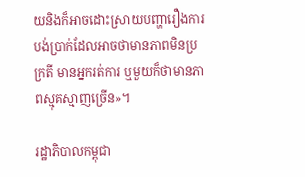យនិងក៏អាចដោះស្រាយបញ្ហារឿងការបង់ប្រាក់ដែលអាចថាមានភាពមិនប្រក្រតី មានអ្នករត់ការ ឬមួយក៏ថាមានភាពស្មុគស្មាញច្រើន»។

រដ្ឋាភិបាលកម្ពុជា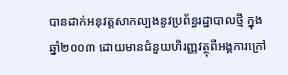បានដាក់អនុវត្តសាកល្បងនូវប្រព័ន្ធរដ្ឋាបាលថ្មី ក្នុងឆ្នាំ២០០៣ ដោយមានជំនួយហិរញ្ញវត្ថុពីអង្គការក្រៅ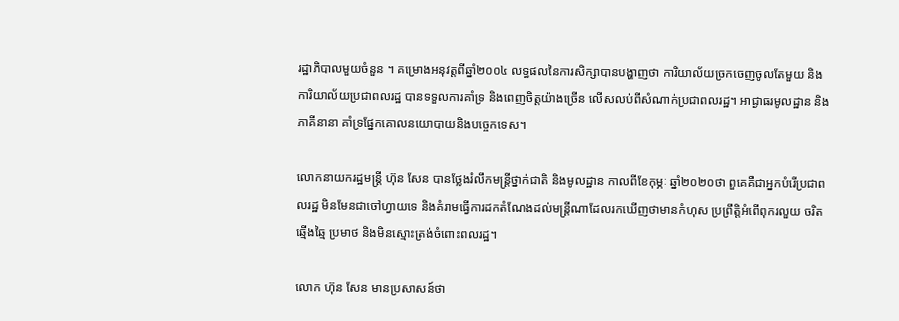រដ្ឋាភិបាលមួយចំនួន ។ គម្រោងអនុវត្តពីឆ្នាំ២០០៤ លទ្ធផលនៃការសិក្សាបានបង្ហាញថា ការិយាល័យច្រកចេញចូលតែមួយ និងការិយាល័យប្រជាពលរដ្ឋ បានទទួលការគាំទ្រ និងពេញចិត្តយ៉ាងច្រើន លើសលប់ពីសំណាក់ប្រជាពលរដ្ឋ។ អាជ្ងាធរមូលដ្ឋាន និងភាគីនានា គាំទ្រផ្នែកគោលនយោបាយនិងបច្ចេកទេស។

លោកនាយករដ្ឋមន្ត្រី ហ៊ុន សែន បានថ្លែងរំលឹកមន្ត្រីថ្នាក់ជាតិ និងមូលដ្ឋាន កាលពីខែកុម្ភៈ ឆ្នាំ២០២០ថា ពួគេគឺជាអ្នកបំរើប្រជាពលរដ្ឋ មិនមែនជាចៅហ្វាយទេ និងគំរាមធ្វើការដកតំណែងដល់មន្ត្រីណាដែលរកឃើញថាមានកំហុស ប្រព្រឹត្តិអំពើពុករលួយ ចរិតឆ្មើងឆ្មៃ ប្រមាថ និងមិនស្មោះត្រង់ចំពោះពលរដ្ឋ។

លោក ហ៊ុន សែន មានប្រសាសន៍ថា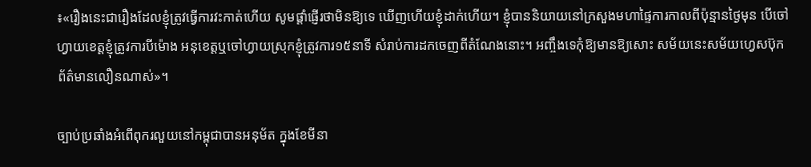៖«រឿងនេះជារឿងដែលខ្ញុំត្រូវធ្វើការវះកាត់ហើយ សូមផ្តាំផ្ញើរថាមិនឱ្យទេ ឃើញហើយខ្ញុំដាក់ហើយ។ ខ្ញុំបាននិយាយនៅក្រសួងមហាផ្ទៃការកាលពីប៉ុន្មានថ្ងៃមុន បើចៅហ្វាយខេត្តខ្ញុំត្រូវការបីម៉ោង អនុខេត្តឬចៅហ្វាយស្រុកខ្ញុំត្រូវការ១៥នាទី សំរាប់ការដកចេញពីតំណែងនោះ។ អញ្ចឹងទេកុំឱ្យមានឱ្យសោះ សម័យនេះសម័យហ្វេសប៊ុកព័ត៌មានលឿនណាស់»។

ច្បាប់ប្រឆាំងអំពើពុករលួយនៅកម្ពុជាបានអនុម័ត ក្នុងខែមីនា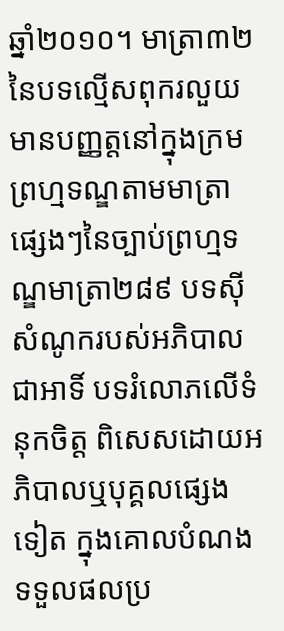ឆ្នាំ២០១០។ មាត្រា៣២ នៃបទល្មើសពុករលួយមានបញ្ញត្តនៅក្នុងក្រមព្រហ្មទណ្ឌតាមមាត្រាផ្សេងៗនៃច្បាប់ព្រហ្មទណ្ឌមាត្រា២៨៩ បទស៊ីសំណូករបស់អភិបាល ជាអាទិ៍ បទរំលោភលើទំនុកចិត្ត ពិសេសដោយអភិបាលឬបុគ្គលផ្សេងទៀត ក្នុងគោលបំណងទទួលផលប្រ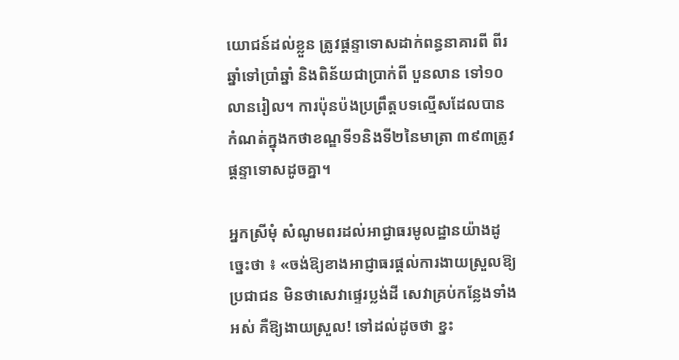យោជន៍ដល់ខ្លួន ត្រូវផ្តន្ទាទោសដាក់ពន្ធនាគារពី ពីរឆ្នាំទៅប្រាំឆ្នាំ និងពិន័យជាប្រាក់ពី បួនលាន ទៅ១០លានរៀល។ ការប៉ុនប៉ងប្រព្រឹត្តបទល្មើសដែលបានកំណត់ក្នុងកថាខណ្ឌទី១និងទី២នៃមាត្រា ៣៩៣ត្រូវផ្តន្ទាទោសដូចគ្នា។

អ្នកស្រីមុំ សំណូមពរដល់អាជ្ងាធរមូលដ្ឋានយ៉ាងដូច្នេះថា ៖ «ចង់ឱ្យខាងអាជ្ញាធរផ្តល់ការងាយស្រួលឱ្យប្រជាជន មិនថាសេវាផ្ទេរប្លង់ដី សេវាគ្រប់កន្លែងទាំងអស់ គឺឱ្យងាយស្រួល! ទៅដល់ដូចថា ខ្នះ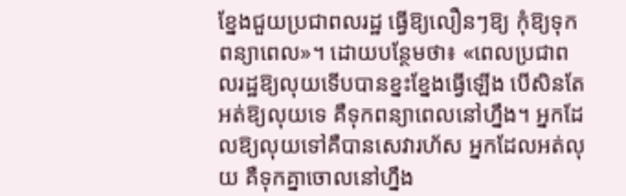ខ្នែងជួយប្រជាពលរដ្ឋ ធ្វើឱ្យលឿនៗឱ្យ កុំឱ្យទុកពន្យាពេល»។ ដោយបន្ថែមថា៖ «ពេលប្រជាពលរដ្ឋឱ្យលុយទើបបានខ្នះខ្នែងធ្វើឡើង បើសិនតែអត់ឱ្យលុយទេ គឺទុកពន្យាពេលនៅហ្នឹង។ អ្នកដែលឱ្យលុយទៅគឺបានសេវារហ័ស អ្នកដែលអត់លុយ គឺទុកគ្នាចោលនៅហ្នឹង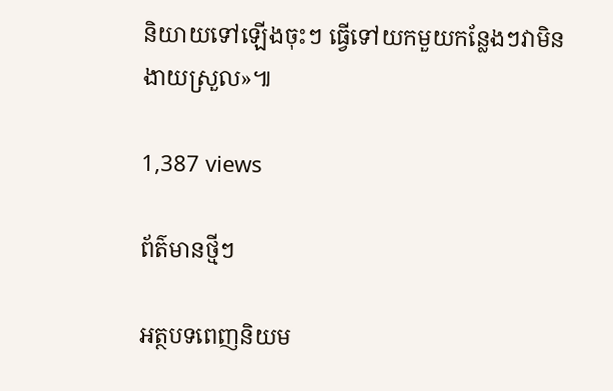និយាយទៅឡើងចុះៗ ធ្វើទៅយកមួយកន្លែងៗវាមិនងាយស្រួល»៕

1,387 views

ព័ត៌មានថ្មីៗ

អត្ថបទពេញនិយម